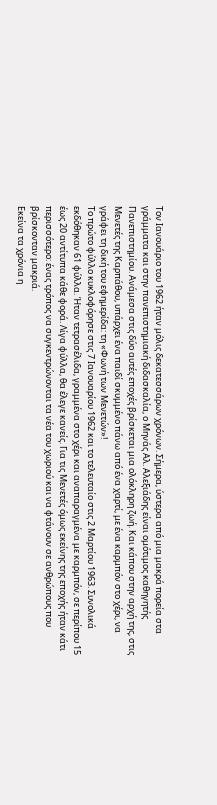Τον Ιανουάριο του 1962 ήταν μόλις δεκατεσσάρων χρόνων. Σήμερα, ύστερα από μια μακρά πορεία στα γράμματα και στην πανεπιστημιακή διδασκαλία, ο Μηνάς Αλ. Αλεξιάδης είναι ομότιμος καθηγητής Πανεπιστημίου. Ανάμεσα στις δύο αυτές εποχές βρίσκεται μια ολόκληρη ζωή. Και κάπου στην αρχή της, στις Μενετές της Καρπάθου, υπάρχει ένα παιδί σκυμμένο πάνω από ένα χαρτί, με ένα καρμπόν στο χέρι, να γράφει τη δική του εφημερίδα: τη «Φωνή των Μενετών»!
Το πρώτο φύλλο κυκλοφόρησε στις 7 Ιανουαρίου 1962 και το τελευταίο στις 2 Μαρτίου 1963. Συνολικά εκδόθηκαν 61 φύλλα. Ήταν τετρασέλιδα, γραμμένα στο χέρι και αναπαραγμένα με καρμπόν, σε περίπου 15 έως 20 αντίτυπα κάθε φορά. Λίγα φύλλα, θα έλεγε κανείς. Για τις Μενετές όμως εκείνης της εποχής ήταν κάτι περισσότερο: ένας τρόπος να συγκεντρώνονται τα νέα του χωριού και να φτάνουν σε ανθρώπους που βρίσκονταν μακριά.
Εκείνα τα χρόνια η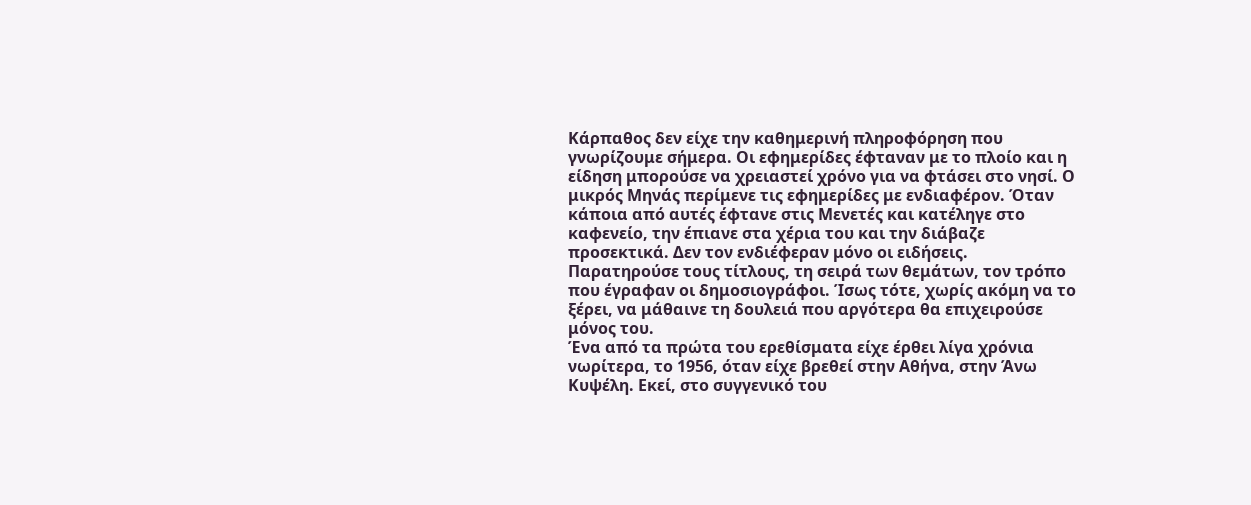Κάρπαθος δεν είχε την καθημερινή πληροφόρηση που γνωρίζουμε σήμερα. Οι εφημερίδες έφταναν με το πλοίο και η είδηση μπορούσε να χρειαστεί χρόνο για να φτάσει στο νησί. Ο μικρός Μηνάς περίμενε τις εφημερίδες με ενδιαφέρον. Όταν κάποια από αυτές έφτανε στις Μενετές και κατέληγε στο καφενείο, την έπιανε στα χέρια του και την διάβαζε προσεκτικά. Δεν τον ενδιέφεραν μόνο οι ειδήσεις. Παρατηρούσε τους τίτλους, τη σειρά των θεμάτων, τον τρόπο που έγραφαν οι δημοσιογράφοι. Ίσως τότε, χωρίς ακόμη να το ξέρει, να μάθαινε τη δουλειά που αργότερα θα επιχειρούσε μόνος του.
Ένα από τα πρώτα του ερεθίσματα είχε έρθει λίγα χρόνια νωρίτερα, το 1956, όταν είχε βρεθεί στην Αθήνα, στην Άνω Κυψέλη. Εκεί, στο συγγενικό του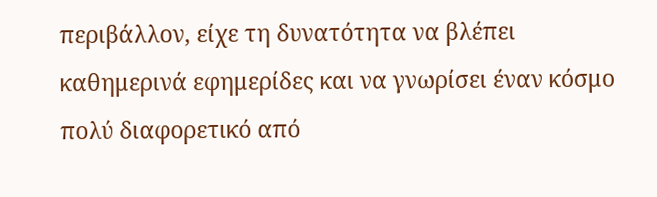περιβάλλον, είχε τη δυνατότητα να βλέπει καθημερινά εφημερίδες και να γνωρίσει έναν κόσμο πολύ διαφορετικό από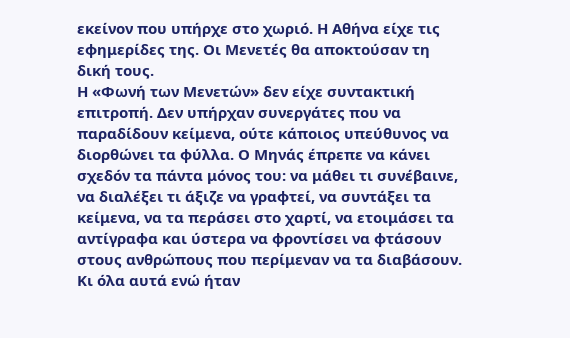εκείνον που υπήρχε στο χωριό. Η Αθήνα είχε τις εφημερίδες της. Οι Μενετές θα αποκτούσαν τη δική τους.
Η «Φωνή των Μενετών» δεν είχε συντακτική επιτροπή. Δεν υπήρχαν συνεργάτες που να παραδίδουν κείμενα, ούτε κάποιος υπεύθυνος να διορθώνει τα φύλλα. Ο Μηνάς έπρεπε να κάνει σχεδόν τα πάντα μόνος του: να μάθει τι συνέβαινε, να διαλέξει τι άξιζε να γραφτεί, να συντάξει τα κείμενα, να τα περάσει στο χαρτί, να ετοιμάσει τα αντίγραφα και ύστερα να φροντίσει να φτάσουν στους ανθρώπους που περίμεναν να τα διαβάσουν. Κι όλα αυτά ενώ ήταν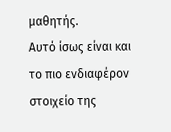μαθητής.
Αυτό ίσως είναι και το πιο ενδιαφέρον στοιχείο της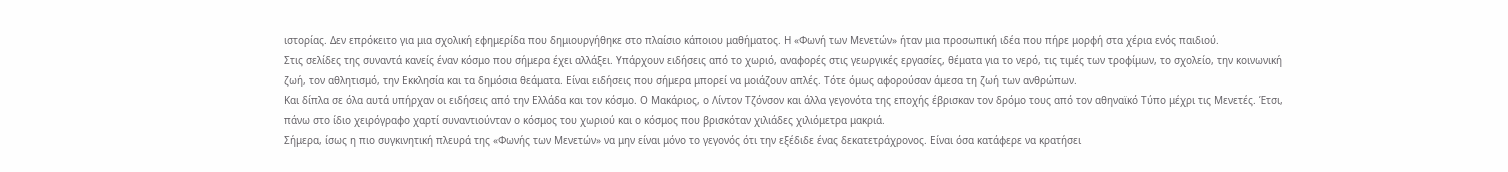ιστορίας. Δεν επρόκειτο για μια σχολική εφημερίδα που δημιουργήθηκε στο πλαίσιο κάποιου μαθήματος. Η «Φωνή των Μενετών» ήταν μια προσωπική ιδέα που πήρε μορφή στα χέρια ενός παιδιού.
Στις σελίδες της συναντά κανείς έναν κόσμο που σήμερα έχει αλλάξει. Υπάρχουν ειδήσεις από το χωριό, αναφορές στις γεωργικές εργασίες, θέματα για το νερό, τις τιμές των τροφίμων, το σχολείο, την κοινωνική ζωή, τον αθλητισμό, την Εκκλησία και τα δημόσια θεάματα. Είναι ειδήσεις που σήμερα μπορεί να μοιάζουν απλές. Τότε όμως αφορούσαν άμεσα τη ζωή των ανθρώπων.
Και δίπλα σε όλα αυτά υπήρχαν οι ειδήσεις από την Ελλάδα και τον κόσμο. Ο Μακάριος, ο Λίντον Τζόνσον και άλλα γεγονότα της εποχής έβρισκαν τον δρόμο τους από τον αθηναϊκό Τύπο μέχρι τις Μενετές. Έτσι, πάνω στο ίδιο χειρόγραφο χαρτί συναντιούνταν ο κόσμος του χωριού και ο κόσμος που βρισκόταν χιλιάδες χιλιόμετρα μακριά.
Σήμερα, ίσως η πιο συγκινητική πλευρά της «Φωνής των Μενετών» να μην είναι μόνο το γεγονός ότι την εξέδιδε ένας δεκατετράχρονος. Είναι όσα κατάφερε να κρατήσει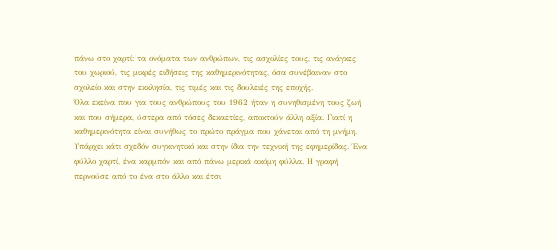πάνω στο χαρτί: τα ονόματα των ανθρώπων, τις ασχολίες τους, τις ανάγκες του χωριού, τις μικρές ειδήσεις της καθημερινότητας, όσα συνέβαιναν στο σχολείο και στην εκκλησία, τις τιμές και τις δουλειές της εποχής.
Όλα εκείνα που για τους ανθρώπους του 1962 ήταν η συνηθισμένη τους ζωή και που σήμερα, ύστερα από τόσες δεκαετίες, αποκτούν άλλη αξία. Γιατί η καθημερινότητα είναι συνήθως το πρώτο πράγμα που χάνεται από τη μνήμη. Υπάρχει κάτι σχεδόν συγκινητικό και στην ίδια την τεχνική της εφημερίδας. Ένα φύλλο χαρτί, ένα καρμπόν και από πάνω μερικά ακόμη φύλλα. Η γραφή περνούσε από το ένα στο άλλο και έτσι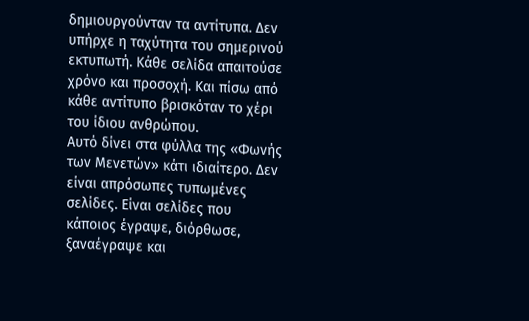δημιουργούνταν τα αντίτυπα. Δεν υπήρχε η ταχύτητα του σημερινού εκτυπωτή. Κάθε σελίδα απαιτούσε χρόνο και προσοχή. Και πίσω από κάθε αντίτυπο βρισκόταν το χέρι του ίδιου ανθρώπου.
Αυτό δίνει στα φύλλα της «Φωνής των Μενετών» κάτι ιδιαίτερο. Δεν είναι απρόσωπες τυπωμένες σελίδες. Είναι σελίδες που κάποιος έγραψε, διόρθωσε, ξαναέγραψε και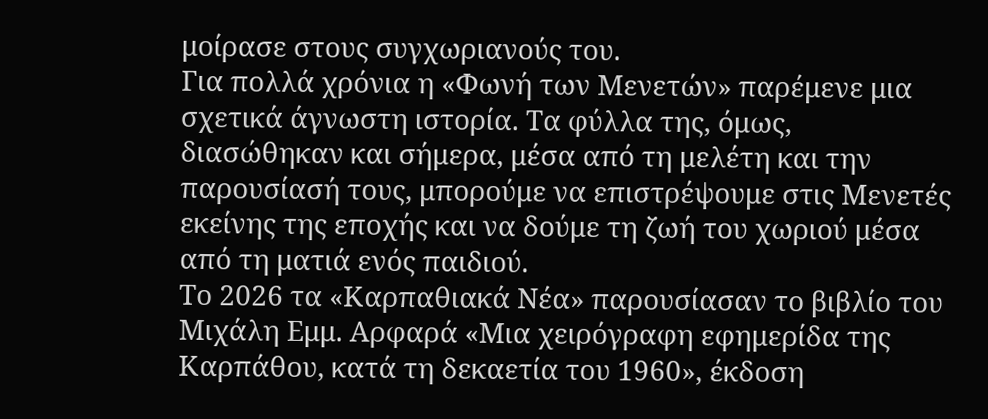μοίρασε στους συγχωριανούς του.
Για πολλά χρόνια η «Φωνή των Μενετών» παρέμενε μια σχετικά άγνωστη ιστορία. Τα φύλλα της, όμως, διασώθηκαν και σήμερα, μέσα από τη μελέτη και την παρουσίασή τους, μπορούμε να επιστρέψουμε στις Μενετές εκείνης της εποχής και να δούμε τη ζωή του χωριού μέσα από τη ματιά ενός παιδιού.
Το 2026 τα «Καρπαθιακά Νέα» παρουσίασαν το βιβλίο του Μιχάλη Εμμ. Αρφαρά «Μια χειρόγραφη εφημερίδα της Καρπάθου, κατά τη δεκαετία του 1960», έκδοση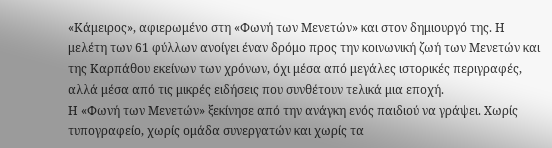«Κάμειρος», αφιερωμένο στη «Φωνή των Μενετών» και στον δημιουργό της. Η μελέτη των 61 φύλλων ανοίγει έναν δρόμο προς την κοινωνική ζωή των Μενετών και της Καρπάθου εκείνων των χρόνων, όχι μέσα από μεγάλες ιστορικές περιγραφές, αλλά μέσα από τις μικρές ειδήσεις που συνθέτουν τελικά μια εποχή.
Η «Φωνή των Μενετών» ξεκίνησε από την ανάγκη ενός παιδιού να γράψει. Χωρίς τυπογραφείο, χωρίς ομάδα συνεργατών και χωρίς τα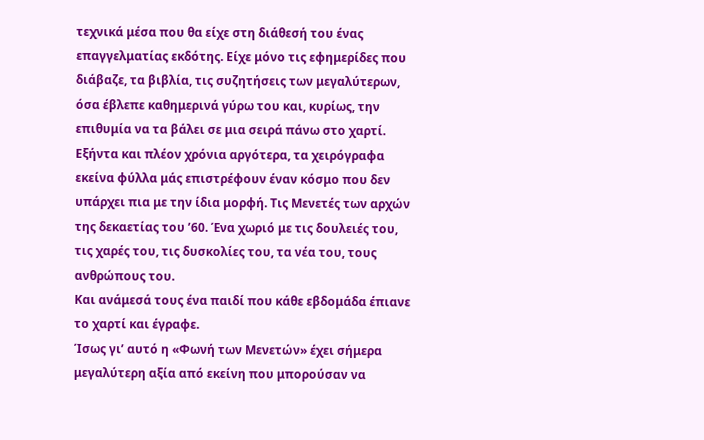τεχνικά μέσα που θα είχε στη διάθεσή του ένας επαγγελματίας εκδότης. Είχε μόνο τις εφημερίδες που διάβαζε, τα βιβλία, τις συζητήσεις των μεγαλύτερων, όσα έβλεπε καθημερινά γύρω του και, κυρίως, την επιθυμία να τα βάλει σε μια σειρά πάνω στο χαρτί.
Εξήντα και πλέον χρόνια αργότερα, τα χειρόγραφα εκείνα φύλλα μάς επιστρέφουν έναν κόσμο που δεν υπάρχει πια με την ίδια μορφή. Τις Μενετές των αρχών της δεκαετίας του ’60. Ένα χωριό με τις δουλειές του, τις χαρές του, τις δυσκολίες του, τα νέα του, τους ανθρώπους του.
Και ανάμεσά τους ένα παιδί που κάθε εβδομάδα έπιανε το χαρτί και έγραφε.
Ίσως γι’ αυτό η «Φωνή των Μενετών» έχει σήμερα μεγαλύτερη αξία από εκείνη που μπορούσαν να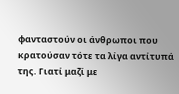φανταστούν οι άνθρωποι που κρατούσαν τότε τα λίγα αντίτυπά της. Γιατί μαζί με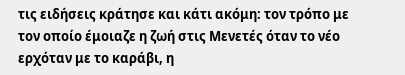τις ειδήσεις κράτησε και κάτι ακόμη: τον τρόπο με τον οποίο έμοιαζε η ζωή στις Μενετές όταν το νέο ερχόταν με το καράβι, η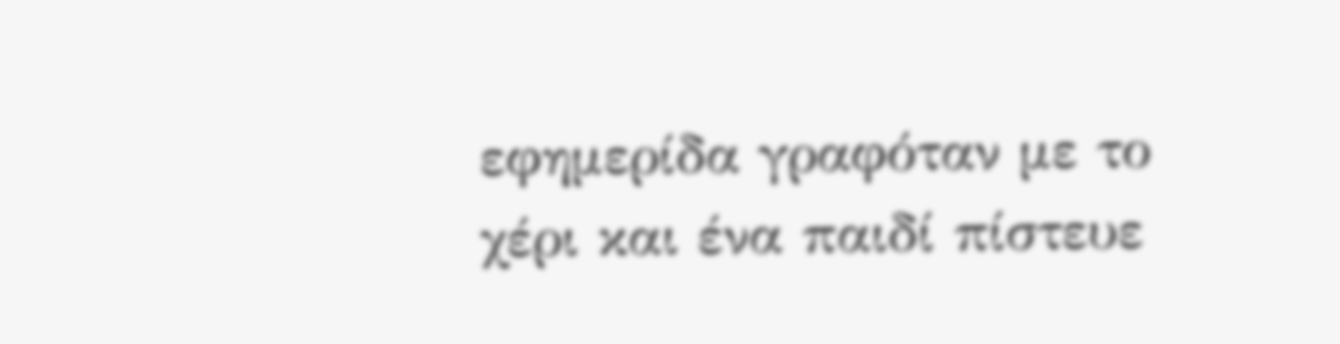εφημερίδα γραφόταν με το χέρι και ένα παιδί πίστευε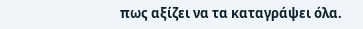πως αξίζει να τα καταγράψει όλα.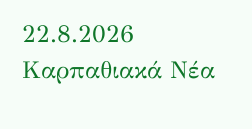22.8.2026
Καρπαθιακά Νέα